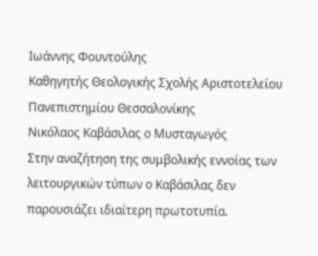Ιωάννης Φουντούλης
Καθηγητής Θεολογικής Σχολής Αριστοτελείου Πανεπιστημίου Θεσσαλονίκης
Νικόλαος Καβάσιλας ο Μυσταγωγός
Στην αναζήτηση της συμβολικής εννοίας των λειτουργικών τύπων ο Καβάσιλας δεν παρουσιάζει ιδιαίτερη πρωτοτυπία.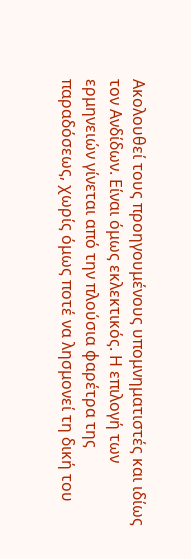Ακολουθεί τους προηγουμένους υπομνηματιστές και ιδίως τον Ανδίδων. Είναι όμως εκλεκτικός. Η επιλογή των ερμηνειών γίνεται από την πλούσια φαρέτρα της παραδόσεως, χωρίς όμως ποτέ να λησμονεί τη δική του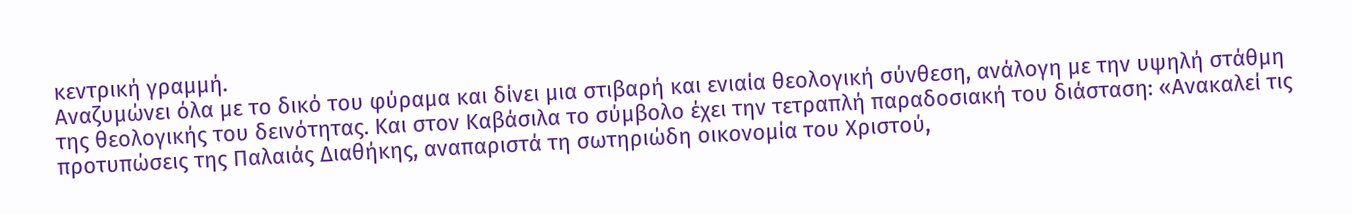κεντρική γραμμή.
Αναζυμώνει όλα με το δικό του φύραμα και δίνει μια στιβαρή και ενιαία θεολογική σύνθεση, ανάλογη με την υψηλή στάθμη της θεολογικής του δεινότητας. Και στον Καβάσιλα το σύμβολο έχει την τετραπλή παραδοσιακή του διάσταση: «Ανακαλεί τις προτυπώσεις της Παλαιάς Διαθήκης, αναπαριστά τη σωτηριώδη οικονομία του Χριστού,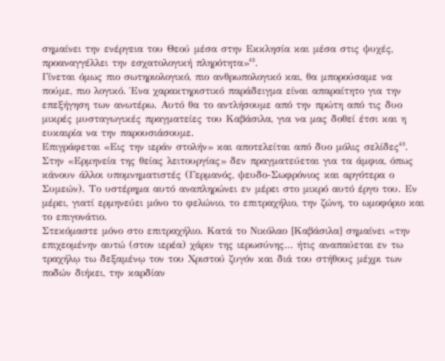σημαίνει την ενέργεια του Θεού μέσα στην Εκκλησία και μέσα στις ψυχές, προαναγγέλλει την εσχατολογική πληρότητα»⁴².
Γίνεται όμως πιο σωτηριολογικό, πιο ανθρωπολογικό και, θα μπορούσαμε να πούμε, πιο λογικό. Ένα χαρακτηριστικό παράδειγμα είναι απαραίτητο για την επεξήγηση των ανωτέρω. Αυτό θα το αντλήσουμε από την πρώτη από τις δυο μικρές μυσταγωγικές πραγματείες του Καβάσιλα, για να μας δοθεί έτσι και η ευκαιρία να την παρουσιάσουμε.
Επιγράφεται «Εις την ιεράν στολήν» και αποτελείται από δυο μόλις σελίδες⁴³.
Στην «Ερμηνεία της θείας λειτουργίας» δεν πραγματεύεται για τα άμφια, όπως κάνουν άλλοι υπομνηματιστές (Γερμανός, ψευδο-Σωφρόνιος και αργότερα ο Συμεών). Το υστέρημα αυτό αναπληρώνει εν μέρει στο μικρό αυτό έργο του. Εν μέρει, γιατί ερμηνεύει μόνο το φελώνιο, το επιτραχήλιο, την ζώνη, το ωμοφόριο και το επιγονάτιο.
Στεκόμαστε μόνο στο επιτραχήλιο. Κατά το Νικόλαο [Καβάσιλα] σημαίνει «την επιχεομένην αυτώ (στον ιερέα) χάριν της ιερωσύνης… ήτις αναπαύεται εν τω τραχήλῳ τω δεξαμένῳ τον του Χριστού ζυγόν και διά του στήθους μέχρι των ποδών διήκει, την καρδίαν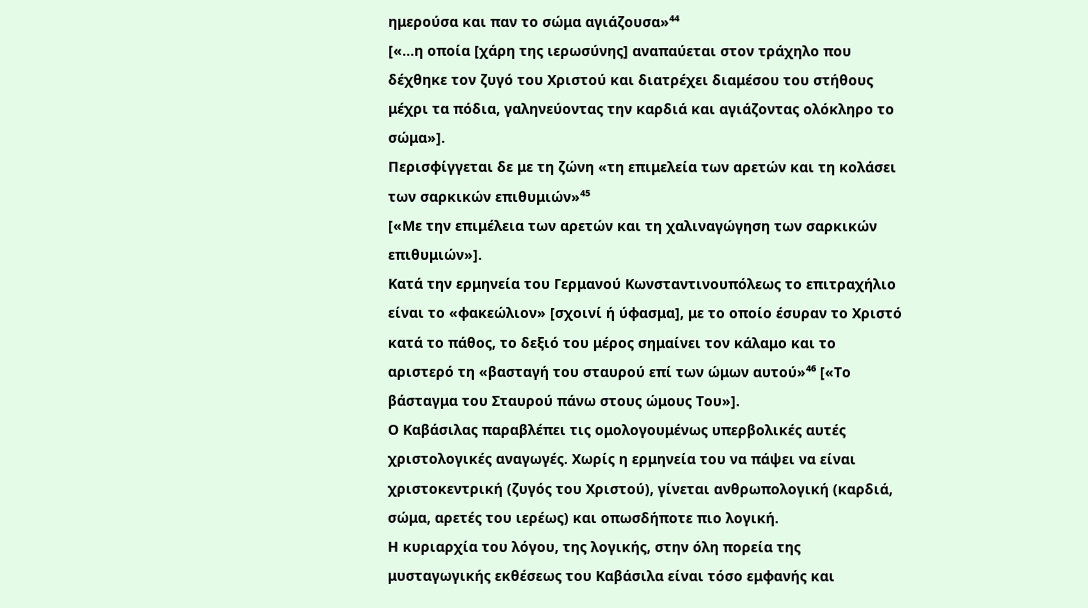ημερούσα και παν το σώμα αγιάζουσα»⁴⁴
[«…η οποία [χάρη της ιερωσύνης] αναπαύεται στον τράχηλο που δέχθηκε τον ζυγό του Χριστού και διατρέχει διαμέσου του στήθους μέχρι τα πόδια, γαληνεύοντας την καρδιά και αγιάζοντας ολόκληρο το σώμα»].
Περισφίγγεται δε με τη ζώνη «τη επιμελεία των αρετών και τη κολάσει των σαρκικών επιθυμιών»⁴⁵
[«Με την επιμέλεια των αρετών και τη χαλιναγώγηση των σαρκικών επιθυμιών»].
Κατά την ερμηνεία του Γερμανού Κωνσταντινουπόλεως το επιτραχήλιο είναι το «φακεώλιον» [σχοινί ή ύφασμα], με το οποίο έσυραν το Χριστό κατά το πάθος, το δεξιό του μέρος σημαίνει τον κάλαμο και το αριστερό τη «βασταγή του σταυρού επί των ώμων αυτού»⁴⁶ [«Το βάσταγμα του Σταυρού πάνω στους ώμους Του»].
Ο Καβάσιλας παραβλέπει τις ομολογουμένως υπερβολικές αυτές χριστολογικές αναγωγές. Χωρίς η ερμηνεία του να πάψει να είναι χριστοκεντρική (ζυγός του Χριστού), γίνεται ανθρωπολογική (καρδιά, σώμα, αρετές του ιερέως) και οπωσδήποτε πιο λογική.
Η κυριαρχία του λόγου, της λογικής, στην όλη πορεία της μυσταγωγικής εκθέσεως του Καβάσιλα είναι τόσο εμφανής και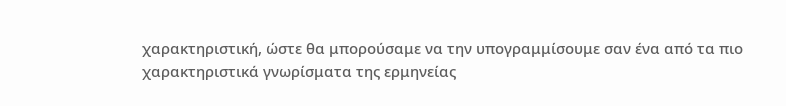χαρακτηριστική, ώστε θα μπορούσαμε να την υπογραμμίσουμε σαν ένα από τα πιο χαρακτηριστικά γνωρίσματα της ερμηνείας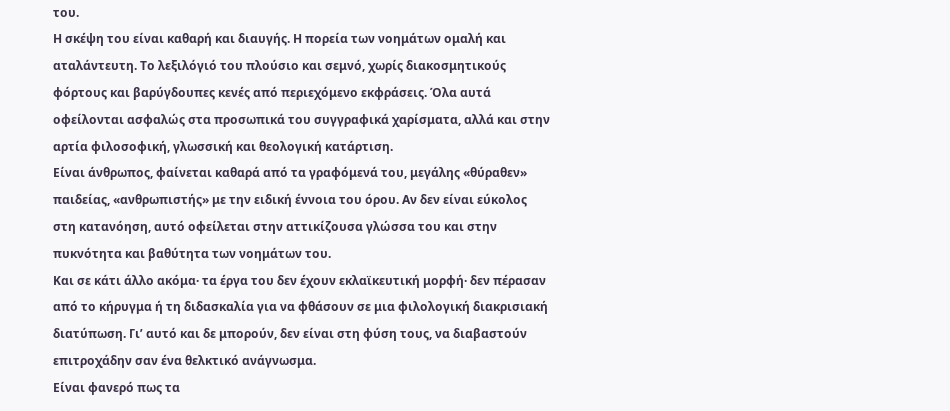του.
Η σκέψη του είναι καθαρή και διαυγής. Η πορεία των νοημάτων ομαλή και αταλάντευτη. Το λεξιλόγιό του πλούσιο και σεμνό, χωρίς διακοσμητικούς φόρτους και βαρύγδουπες κενές από περιεχόμενο εκφράσεις. Όλα αυτά οφείλονται ασφαλώς στα προσωπικά του συγγραφικά χαρίσματα, αλλά και στην αρτία φιλοσοφική, γλωσσική και θεολογική κατάρτιση.
Είναι άνθρωπος, φαίνεται καθαρά από τα γραφόμενά του, μεγάλης «θύραθεν» παιδείας, «ανθρωπιστής» με την ειδική έννοια του όρου. Αν δεν είναι εύκολος στη κατανόηση, αυτό οφείλεται στην αττικίζουσα γλώσσα του και στην πυκνότητα και βαθύτητα των νοημάτων του.
Και σε κάτι άλλο ακόμα· τα έργα του δεν έχουν εκλαϊκευτική μορφή· δεν πέρασαν από το κήρυγμα ή τη διδασκαλία για να φθάσουν σε μια φιλολογική διακρισιακή διατύπωση. Γι’ αυτό και δε μπορούν, δεν είναι στη φύση τους, να διαβαστούν επιτροχάδην σαν ένα θελκτικό ανάγνωσμα.
Είναι φανερό πως τα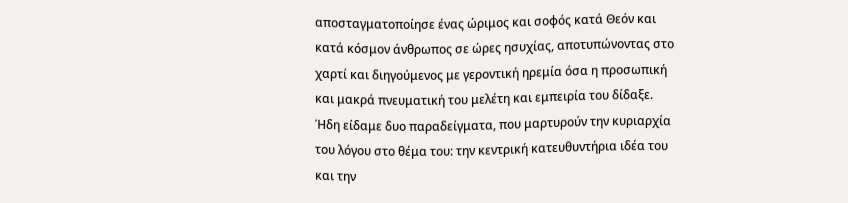αποσταγματοποίησε ένας ώριμος και σοφός κατά Θεόν και κατά κόσμον άνθρωπος σε ώρες ησυχίας, αποτυπώνοντας στο χαρτί και διηγούμενος με γεροντική ηρεμία όσα η προσωπική και μακρά πνευματική του μελέτη και εμπειρία του δίδαξε.
Ήδη είδαμε δυο παραδείγματα, που μαρτυρούν την κυριαρχία του λόγου στο θέμα του: την κεντρική κατευθυντήρια ιδέα του και την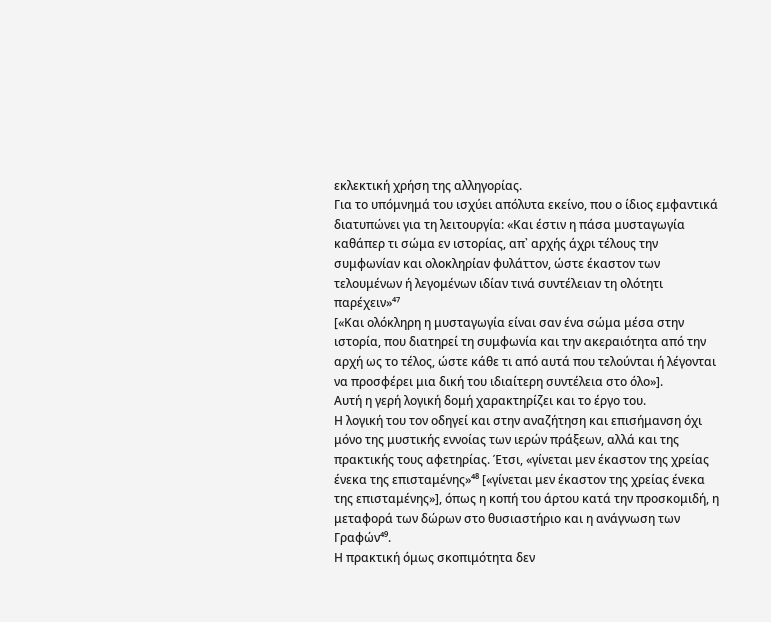εκλεκτική χρήση της αλληγορίας.
Για το υπόμνημά του ισχύει απόλυτα εκείνο, που ο ίδιος εμφαντικά διατυπώνει για τη λειτουργία: «Και έστιν η πάσα μυσταγωγία καθάπερ τι σώμα εν ιστορίας, απ᾽ αρχής άχρι τέλους την συμφωνίαν και ολοκληρίαν φυλάττον, ώστε έκαστον των τελουμένων ή λεγομένων ιδίαν τινά συντέλειαν τη ολότητι παρέχειν»⁴⁷
[«Και ολόκληρη η μυσταγωγία είναι σαν ένα σώμα μέσα στην ιστορία, που διατηρεί τη συμφωνία και την ακεραιότητα από την αρχή ως το τέλος, ώστε κάθε τι από αυτά που τελούνται ή λέγονται να προσφέρει μια δική του ιδιαίτερη συντέλεια στο όλο»].
Αυτή η γερή λογική δομή χαρακτηρίζει και το έργο του.
Η λογική του τον οδηγεί και στην αναζήτηση και επισήμανση όχι μόνο της μυστικής εννοίας των ιερών πράξεων, αλλά και της πρακτικής τους αφετηρίας. Έτσι, «γίνεται μεν έκαστον της χρείας ένεκα της επισταμένης»⁴⁸ [«γίνεται μεν έκαστον της χρείας ένεκα της επισταμένης»], όπως η κοπή του άρτου κατά την προσκομιδή, η μεταφορά των δώρων στο θυσιαστήριο και η ανάγνωση των Γραφών⁴⁹.
Η πρακτική όμως σκοπιμότητα δεν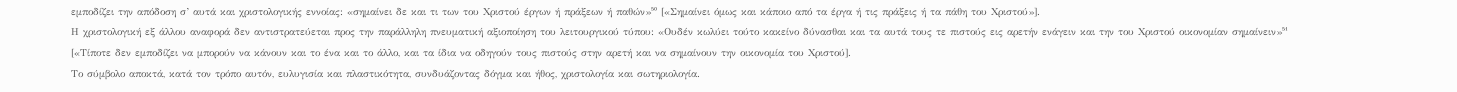εμποδίζει την απόδοση σ’ αυτά και χριστολογικής εννοίας: «σημαίνει δε και τι των του Χριστού έργων ή πράξεων ή παθών»⁵⁰ [«Σημαίνει όμως και κάποιο από τα έργα ή τις πράξεις ή τα πάθη του Χριστού»].
Η χριστολογική εξ άλλου αναφορά δεν αντιστρατεύεται προς την παράλληλη πνευματική αξιοποίηση του λειτουργικού τύπου: «Ουδέν κωλύει τούτο κακείνο δύνασθαι και τα αυτά τους τε πιστούς εις αρετήν ενάγειν και την του Χριστού οικονομίαν σημαίνειν»⁵¹
[«Τίποτε δεν εμποδίζει να μπορούν να κάνουν και το ένα και το άλλο, και τα ίδια να οδηγούν τους πιστούς στην αρετή και να σημαίνουν την οικονομία του Χριστού].
Το σύμβολο αποκτά, κατά τον τρόπο αυτόν, ευλυγισία και πλαστικότητα, συνδυάζοντας δόγμα και ήθος, χριστολογία και σωτηριολογία.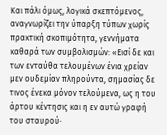Και πάλι όμως, λογικά σκεπτόμενος, αναγνωρίζει την ύπαρξη τύπων χωρίς πρακτική σκοπιμότητα, γεννήματα καθαρά των συμβολισμών: «Εισί δε και των ενταύθα τελουμένων ένια χρείαν μεν ουδεμίαν πληρούντα, σημασίας δε τινος ένεκα μόνον τελούμενα, ως η του άρτου κέντησις και η εν αυτώ γραφή του σταυρού·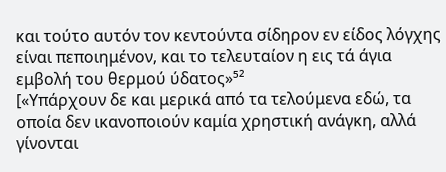και τούτο αυτόν τον κεντούντα σίδηρον εν είδος λόγχης είναι πεποιημένον, και το τελευταίον η εις τά άγια εμβολή του θερμού ύδατος»⁵²
[«Υπάρχουν δε και μερικά από τα τελούμενα εδώ, τα οποία δεν ικανοποιούν καμία χρηστική ανάγκη, αλλά γίνονται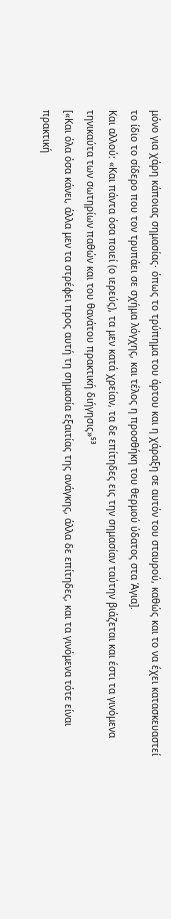μόνο για χάρη κάποιας σημασίας· όπως το τρύπημα του άρτου και η χάραξη σε αυτόν του σταυρού, καθώς και το να έχει κατασκευαστεί το ίδιο το σίδερο που τον τρυπάει σε σχήμα λόγχης, και τέλος η προσθήκη του θερμού ύδατος στα Άγια].
Και αλλού: «Και πάντα όσα ποιεί (ο ιερεύς), τα μεν κατά χρείαν, τα δε επίτηδες εις την σημασίαν ταύτην βιάζεται και έστι τα γινόμενα τηνικαύτα των σωτηρίων παθών και του θανάτου πρακτική διήγησις»⁵³
[«Και όλα όσα κάνει, άλλα μεν τα στρέφει προς αυτή τη σημασία εξαιτίας της ανάγκης, άλλα δε επίτηδες, και τα γινόμενα τότε είναι πρακτική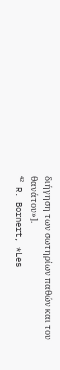διήγηση των σωτηρίων παθών και του θανάτου»].
⁴² R. Bornert, *Les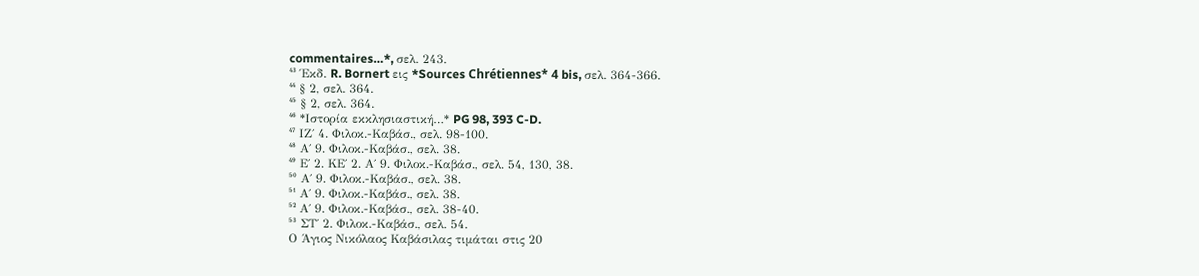commentaires…*, σελ. 243.
⁴³ Έκδ. R. Bornert εις *Sources Chrétiennes* 4 bis, σελ. 364-366.
⁴⁴ § 2, σελ. 364.
⁴⁵ § 2, σελ. 364.
⁴⁶ *Ιστορία εκκλησιαστική…* PG 98, 393 C-D.
⁴⁷ ΙΖ΄ 4. Φιλοκ.-Καβάσ., σελ. 98-100.
⁴⁸ Α΄ 9. Φιλοκ.-Καβάσ., σελ. 38.
⁴⁹ Ε΄ 2. ΚΕ΄ 2. Α΄ 9. Φιλοκ.-Καβάσ., σελ. 54, 130, 38.
⁵⁰ Α΄ 9. Φιλοκ.-Καβάσ., σελ. 38.
⁵¹ Α΄ 9. Φιλοκ.-Καβάσ., σελ. 38.
⁵² Α΄ 9. Φιλοκ.-Καβάσ., σελ. 38-40.
⁵³ ΣΤ΄ 2. Φιλοκ.-Καβάσ., σελ. 54.
Ο Άγιος Νικόλαος Καβάσιλας τιμάται στις 20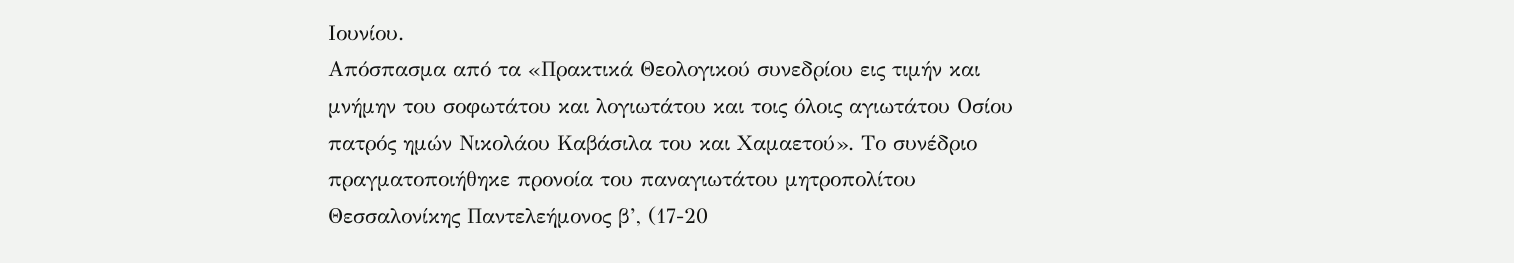Ιουνίου.
Απόσπασμα από τα «Πρακτικά Θεολογικού συνεδρίου εις τιμήν και μνήμην του σοφωτάτου και λογιωτάτου και τοις όλοις αγιωτάτου Οσίου πατρός ημών Νικολάου Καβάσιλα του και Χαμαετού». Το συνέδριο πραγματοποιήθηκε προνοία του παναγιωτάτου μητροπολίτου Θεσσαλονίκης Παντελεήμονος β’, (17-20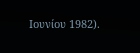Ιουνίου 1982).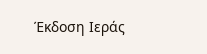Έκδοση Ιεράς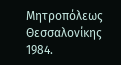Μητροπόλεως Θεσσαλονίκης 1984.